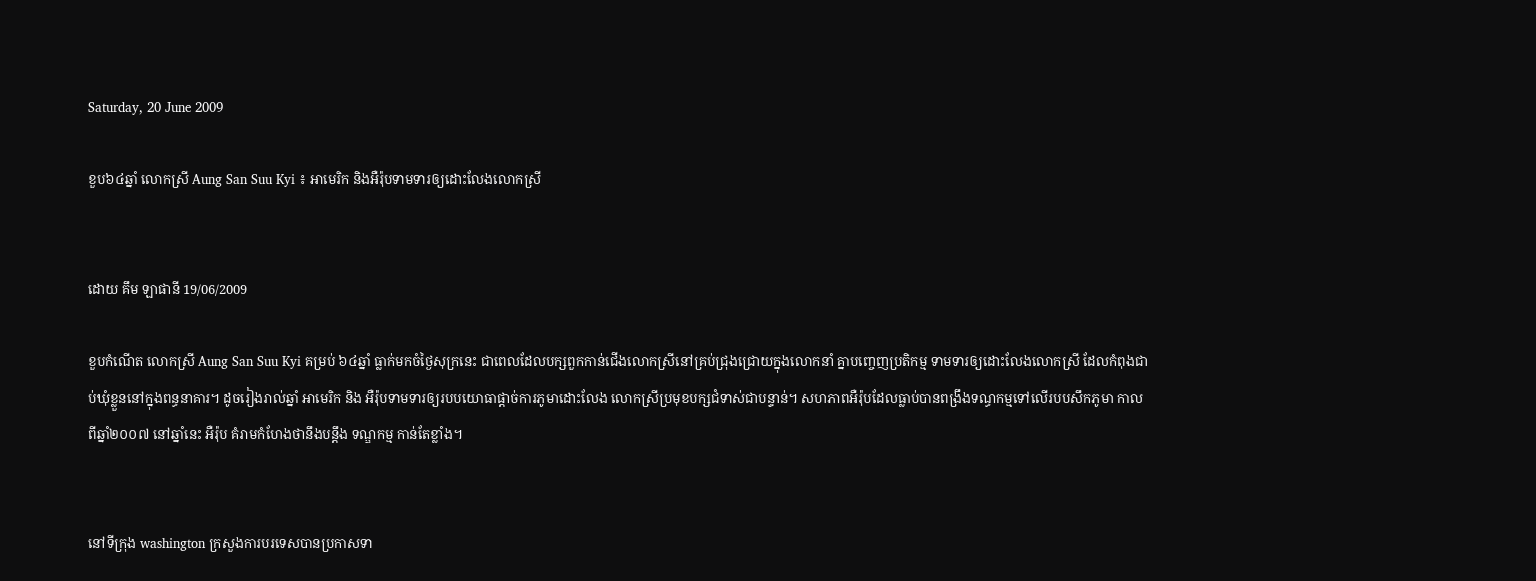Saturday, 20 June 2009

ខួប៦៤ឆ្នាំ លោកស្រី Aung San Suu Kyi ៖ អាមេរិក និងអឺរ៉ុបទាមទារឲ្យដោះលែងលោកស្រី


ដោយ គឹម ឡាផានី 19/06/2009

ខួបកំណើត លោកស្រី Aung San Suu Kyi គម្រប់ ៦៤ឆ្នាំ ធ្លាក់មកចំថ្ងៃសុក្រនេះ ជាពេលដែលបក្សពួកកាន់ជើងលោកស្រីនៅគ្រប់ជ្រុងជ្រោយក្នុងលោកនាំ គ្នាបញ្ចេញប្រតិកម្ម ទាមទារឲ្យដោះលែងលោកស្រី ដែលកំពុងជាប់ឃុំខ្លួននៅក្នុងពន្ធនាគារ។ ដូចរៀងរាល់ឆ្នាំ អាមេរិក និង អឺរ៉ុបទាមទារឲ្យរបបយោធាផ្តាច់ការភូមាដោះលែង លោកស្រីប្រមុខបក្សជំទាស់ជាបន្ទាន់។ សហភាពអឺរ៉ុបដែលធ្លាប់បានពង្រឹងទណ្ធកម្មទៅលើរបបសឹកភូមា កាលពីឆ្នាំ២០០៧ នៅឆ្នាំនេះ អឺរ៉ុប គំរាមកំហែងថានឹងបន្តឹង ទណ្ឌកម្ម កាន់តែខ្លាំង។


នៅទីក្រុង washington ក្រសួងការបរទេសបានប្រកាសទា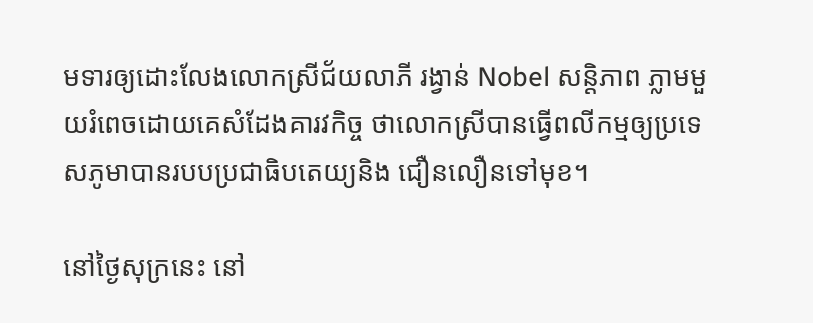មទារឲ្យដោះលែងលោកស្រីជ័យលាភី រង្វាន់ Nobel សន្តិភាព ភ្លាមមួយរំពេចដោយគេសំដែងគារវកិច្ច ថាលោកស្រីបានធ្វើពលីកម្មឲ្យប្រទេសភូមាបានរបបប្រជាធិបតេយ្យនិង ជឿនលឿនទៅមុខ។

នៅថ្ងៃសុក្រនេះ នៅ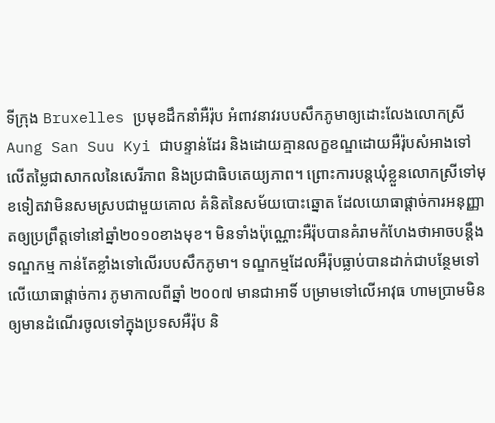ទីក្រុង Bruxelles ប្រមុខដឹកនាំអឺរ៉ុប អំពាវនាវរបបសឹកភូមាឲ្យដោះលែងលោកស្រី Aung San Suu Kyi ជាបន្ទាន់ដែរ និងដោយគ្មានលក្ខខណ្ឌដោយអឺរ៉ុបសំអាងទៅលើតម្លៃជាសាកលនៃសេរីភាព និងប្រជាធិបតេយ្យភាព។ ព្រោះការបន្តឃុំខ្លួនលោកស្រីទៅមុខទៀតវាមិនសមស្របជាមួយគោល គំនិតនៃសម័យបោះឆ្នោត ដែលយោធាផ្តាច់ការអនុញ្ញាតឲ្យប្រព្រឹត្តទៅនៅឆ្នាំ២០១០ខាងមុខ។ មិនទាំងប៉ុណ្ណោះអឺរ៉ុបបានគំរាមកំហែងថាអាចបន្តឹង ទណ្ឌកម្ម កាន់តែខ្លាំងទៅលើរបបសឹកភូមា។ ទណ្ឌកម្មដែលអឺរ៉ុបធ្លាប់បានដាក់ជាបន្ថែមទៅលើយោធាផ្តាច់ការ ភូមាកាលពីឆ្នាំ ២០០៧ មានជាអាទិ៍ បម្រាមទៅលើអាវុធ ហាមប្រាមមិនឲ្យមានដំណើរចូលទៅក្នុងប្រទសអឺរ៉ុប និ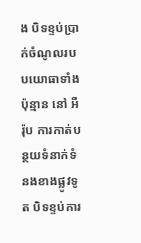ង បិទខ្ទប់ប្រាក់ចំណូលរបបយោធាទាំងប៉ុន្មាន នៅ អឺរ៉ុប ការកាត់បន្ថយទំនាក់ទំនងខាងផ្លូវទូត បិទខ្ទប់ការ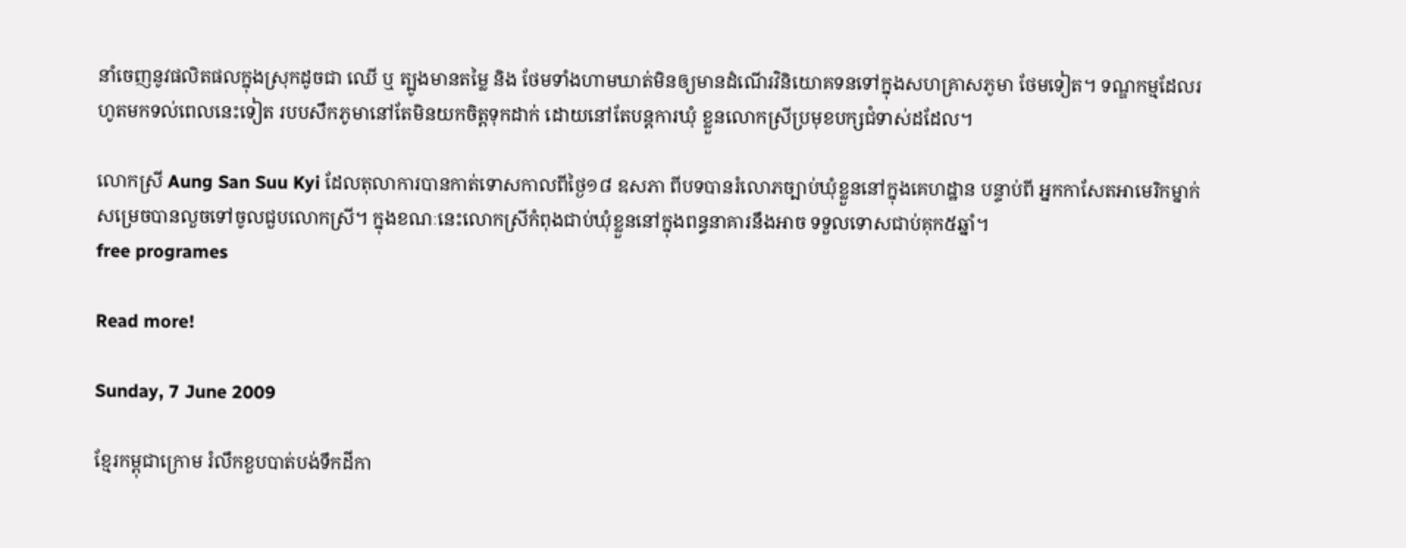នាំចេញនូវផលិតផលក្នុងស្រុកដូចជា ឈើ ឬ ត្បូងមានតម្លៃ និង ថែមទាំងហាមឃាត់មិនឲ្យមានដំណើរវិនិយោគទនទៅក្នុងសហគ្រាសភូមា ថែមទៀត។ ទណ្ឌកម្មដែលរហូតមកទល់ពេលនេះទៀត របបសឹកភូមានៅតែមិនយកចិត្តទុកដាក់ ដោយនៅតែបន្តការឃុំ ខ្លួនលោកស្រីប្រមុខបក្សជំទាស់ដដែល។

លោកស្រី Aung San Suu Kyi ដែលតុលាការបានកាត់ទោសកាលពីថ្ងៃ១៨ ឧសភា ពីបទបានរំលោភច្បាប់ឃុំខ្លួននៅក្នុងគេហដ្ឋាន បន្ទាប់ពី អ្នកកាសែតអាមេរិកម្នាក់សម្រេចបានលួចទៅចូលជួបលោកស្រី។ ក្នុងខណៈនេះលោកស្រីកំពុងជាប់ឃុំខ្លួននៅក្នុងពន្ធនាគារនឹងអាច ទទួលទោសជាប់គុក៥ឆ្នាំ។
free programes

Read more!

Sunday, 7 June 2009

ខ្មែរកម្ពុជាក្រោម រំលឹកខួបបាត់បង់ទឹកដីកា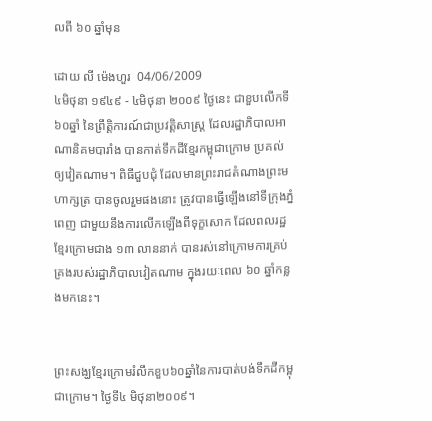លពី ៦០ ឆ្នាំមុន

ដោយ លី ម៉េងហួរ  04/06/2009
៤មិថុនា ១៩៤៩ - ៤មិថុនា ២០០៩ ថ្ងៃនេះ ជាខួបលើកទី៦០ឆ្នាំ នៃព្រឹត្តិការណ៍ជាប្រវត្តិសាស្ត្រ ដែលរដ្ឋាភិបាលអាណានិគមបារាំង បានកាត់ទឹកដីខ្មែរកម្ពុជាក្រោម ប្រគល់ឲ្យវៀតណាម។ ពិធីជួបជុំ ដែលមានព្រះរាជតំណាងព្រះមហាក្សត្រ បានចូលរួមផងនោះ ត្រូវបានធ្វើឡើងនៅទីក្រុងភ្នំពេញ ជាមួយនឹងការលើកឡើងពីទុក្ខសោក ដែលពលរដ្ឋខ្មែរក្រោមជាង ១៣ លាននាក់ បានរស់នៅក្រោមការគ្រប់គ្រងរបស់រដ្ឋាភិបាលវៀតណាម ក្នុងរយៈពេល ៦០ ឆ្នាំកន្លងមកនេះ។


ព្រះសង្ឃខ្មែរក្រោមរំលឹកខួប៦០ឆ្នាំនៃការបាត់បង់ទឹកដីកម្ពុជាក្រោម។ ថ្ងៃទី៤ មិថុនា២០០៩។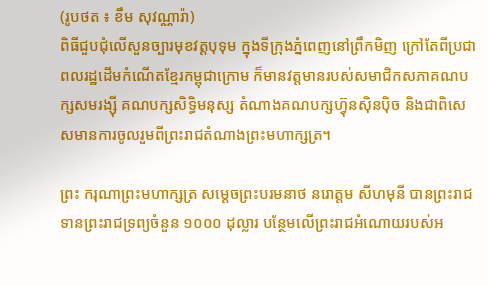(រូបថត ៖ ខឹម សុវណ្ណារ៉ា)
ពិធីជួបជុំលើសួនច្បារមុខវត្តបុទុម ក្នុងទីក្រុងភ្នំពេញនៅព្រឹកមិញ ក្រៅតែពីប្រជាពលរដ្ឋដើមកំណើតខ្មែរកម្ពុជាក្រោម ក៏មានវត្តមានរបស់សមាជិកសភាគណបក្សសមរង្ស៊ី គណបក្សសិទ្ធិមនុស្ស តំណាងគណបក្សហ៊្វុនស៊ិនប៉ិច និងជាពិសេសមានការចូលរួមពីព្រះរាជតំណាងព្រះមហាក្សត្រ។

ព្រះ ករុណាព្រះមហាក្សត្រ សម្តេចព្រះបរមនាថ នរោត្តម សីហមុនី បានព្រះរាជទានព្រះរាជទ្រព្យចំនួន ១០០០ ដុល្លារ បន្ថែមលើព្រះរាជអំណោយរបស់អ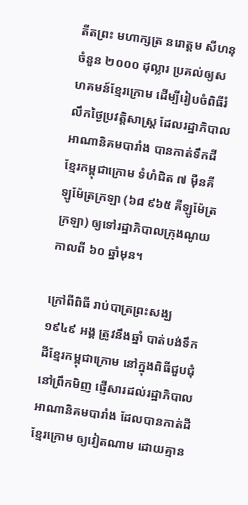តីតព្រះ មហាក្សត្រ នរោត្តម សីហនុ ចំនួន ២០០០ ដុល្លារ ប្រគល់ឲ្យសហគមន៍ខ្មែរក្រោម ដើម្បីរៀបចំពិធីរំលឹកថ្ងៃប្រវត្តិសាស្ត្រ ដែលរដ្ឋាភិបាលអាណានិគមបារាំង បានកាត់ទឹកដីខ្មែរកម្ពុជាក្រោម ទំហំជិត ៧ ម៉ឺនគីឡូម៉ែត្រក្រឡា (៦៨ ៩៦៥ គីឡូម៉ែត្រក្រឡា) ឲ្យទៅរដ្ឋាភិបាលក្រុងណូយ កាលពី ៦០ ឆ្នាំមុន។

ក្រៅពីពិធី រាប់បាត្រព្រះសង្ឃ ១៩៤៩ អង្គ ត្រូវនឹងឆ្នាំ បាត់បង់ទឹកដីខ្មែរកម្ពុជាក្រោម នៅក្នុងពិធីជួបជុំនៅព្រឹកមិញ ផ្ញើសារដល់រដ្ឋាភិបាលអាណានិគមបារាំង ដែលបានកាត់ដីខ្មែរក្រោម ឲ្យវៀតណាម ដោយគ្មាន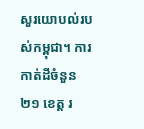សួរយោបល់របស់កម្ពុជា។ ការកាត់ដីចំនួន ២១ ខេត្ត រ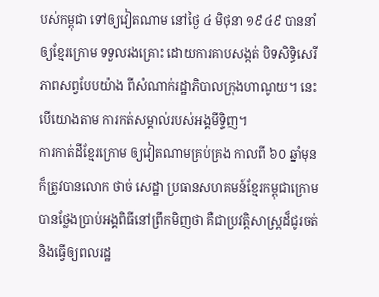បស់កម្ពុជា ទៅឲ្យវៀតណាម នៅថ្ងៃ ៤ មិថុនា ១៩៤៩ បាននាំឲ្យខ្មែរក្រោម ទទួលរងគ្រោះ ដោយការគាបសង្កត់ បិទសិទ្ធិសេរីភាពសព្វបែបយ៉ាង ពីសំណាក់រដ្ឋាភិបាលក្រុងហាណូយ។ នេះបើយោងតាម ការកត់សម្គាល់របស់អង្គមីទ្ទិញ។
ការកាត់ដីខ្មែរក្រោម ឲ្យវៀតណាមគ្រប់គ្រង កាលពី ៦០ ឆ្នាំមុន ក៏ត្រូវបានលោក ថាច់ សេដ្ឋា ប្រធានសហគមន៍ខ្មែរកម្ពុជាក្រោម បានថ្លែងប្រាប់អង្គពិធីនៅព្រឹកមិញថា គឺជាប្រវត្តិសាស្ត្រដ៏ជូរចត់ និងធ្វើឲ្យពលរដ្ឋ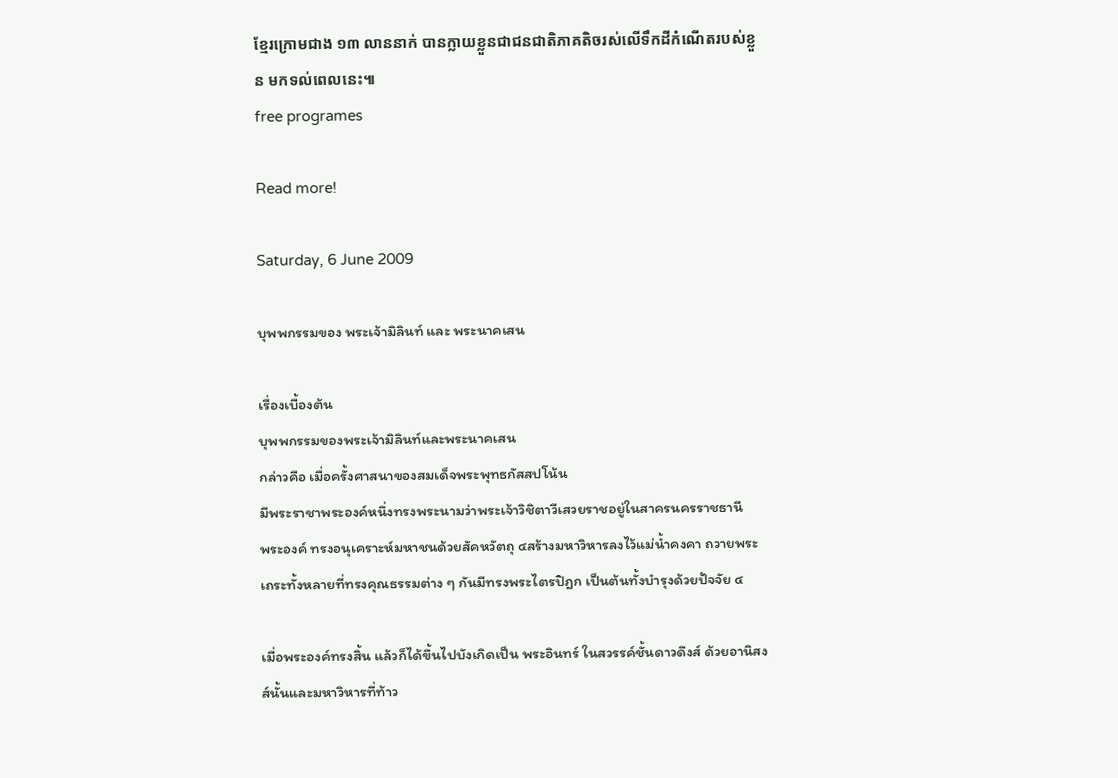ខ្មែរក្រោមជាង ១៣ លាននាក់ បានក្លាយខ្លួនជាជនជាតិភាគតិចរស់លើទឹកដីកំណើតរបស់ខ្លួន មកទល់ពេលនេះ៕
free programes

Read more!

Saturday, 6 June 2009

บุพพกรรมของ พระเจ้ามิลินท์ และ พระนาคเสน

เรื่องเบื้องต้น
บุพพกรรมของพระเจ้ามิลินท์และพระนาคเสน
กล่าวคือ เมื่อครั้งศาสนาของสมเด็จพระพุทธกัสสปโน้น
มีพระราชาพระองค์หนึ่งทรงพระนามว่าพระเจ้าวิชิตาวีเสวยราชอยู่ในสาครนครราชธานี
พระองค์ ทรงอนุเคราะห์มหาชนด้วยสัคหวัตถุ ๔สร้างมหาวิหารลงไว้แม่น้ำคงคา ถวายพระเถระทั้งหลายที่ทรงคุณธรรมต่าง ๆ กันมีทรงพระไตรปิฎก เป็นต้นทั้งบำรุงด้วยปัจจัย ๔

เมื่อพระองค์ทรงสิ้น แล้วก็ได้ขึ้นไปบังเกิดเป็น พระอินทร์ ในสวรรค์ชั้นดาวดึงส์ ด้วยอานิสงส์นั้นและมหาวิหารที่ท้าว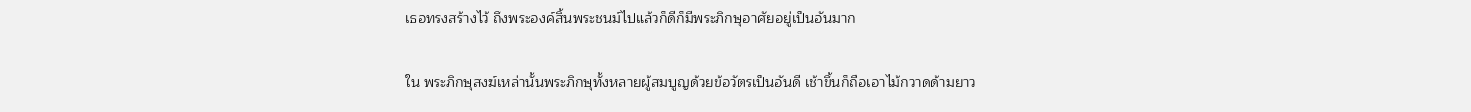เธอทรงสร้างไว้ ถึงพระองค์สิ้นพระชนม์ไปแล้วก็ดีก็มีพระภิกษุอาศัยอยู่เป็นอันมาก

ใน พระภิกษุสงฆ์เหล่านั้นพระภิกษุทั้งหลายผู้สมบูญด้วยข้อวัตรเป็นอันดี เช้าขึ้นก็ถือเอาไม้กวาดด้ามยาว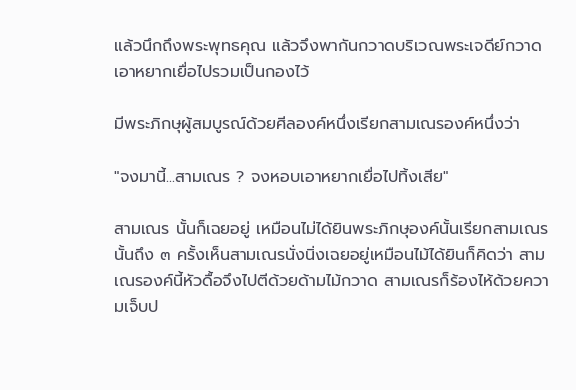แล้วนึกถึงพระพุทธคุณ แล้วจึงพากันกวาดบริเวณพระเจดีย์กวาดเอาหยากเยื่อไปรวมเป็นกองไว้

มีพระภิกษุผู้สมบูรณ์ด้วยศีลองค์หนึ่งเรียกสามเณรองค์หนึ่งว่า

"จงมานี้...สามเณร ? จงหอบเอาหยากเยื่อไปทิ้งเสีย"

สามเณร นั้นก็เฉยอยู่ เหมือนไม่ได้ยินพระภิกษุองค์นั้นเรียกสามเณรนั้นถึง ๓ ครั้งเห็นสามเณรนั่งนิ่งเฉยอยู่เหมือนไม้ได้ยินก็คิดว่า สามเณรองค์นี้หัวดื้อจึงไปตีด้วยด้ามไม้กวาด สามเณรก็ร้องไห้ด้วยความเจ็บป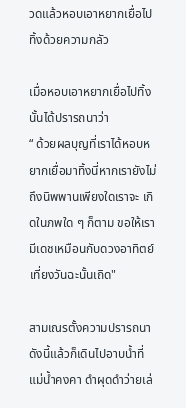วดแล้วหอบเอาหยากเยื่อไปทิ้งด้วยความกลัว

เมื่อหอบเอาหยากเยื่อไปทิ้งนั้นได้ปรารถนาว่า
“ ด้วยผลบุญที่เราได้หอบหยากเยื่อมาทิ้งนี่หากเรายังไม่ถึงนิพพานเพียงใดเราจะ เกิดในภพใด ๆ ก็ตาม ขอให้เรามีเดชเหมือนกับดวงอาทิตย์เที่ยงวันฉะนั้นเถิด"

สามเณรตั้งความปรารถนาดังนี้แล้วก็เดินไปอาบน้ำที่แม่น้ำคงคา ดำผุดดำว่ายเล่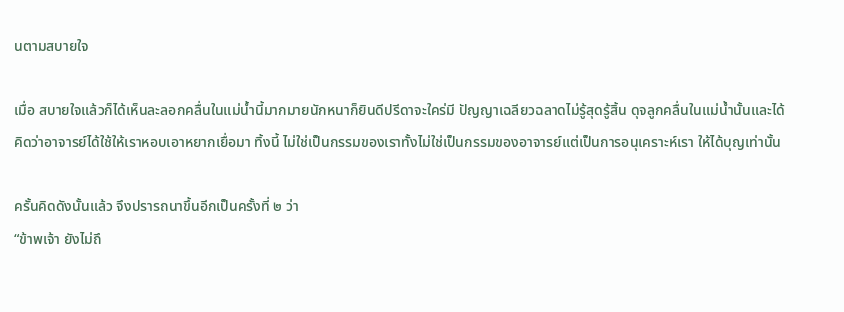นตามสบายใจ

เมื่อ สบายใจแล้วก็ได้เห็นละลอกคลื่นในแม่น้ำนี้มากมายนักหนาก็ยินดีปรีดาจะใคร่มี ปัญญาเฉลียวฉลาดไม่รู้สุดรู้สิ้น ดุจลูกคลื่นในแม่น้ำนั้นและได้คิดว่าอาจารย์ได้ใช้ให้เราหอบเอาหยากเยื่อมา ทิ้งนี้ ไม่ใช่เป็นกรรมของเราทั้งไม่ใช่เป็นกรรมของอาจารย์แต่เป็นการอนุเคราะห์เรา ให้ได้บุญเท่านั้น

ครั้นคิดดังนั้นแล้ว จึงปรารถนาขึ้นอีกเป็นครั้งที่ ๒ ว่า
“ข้าพเจ้า ยังไม่ถึ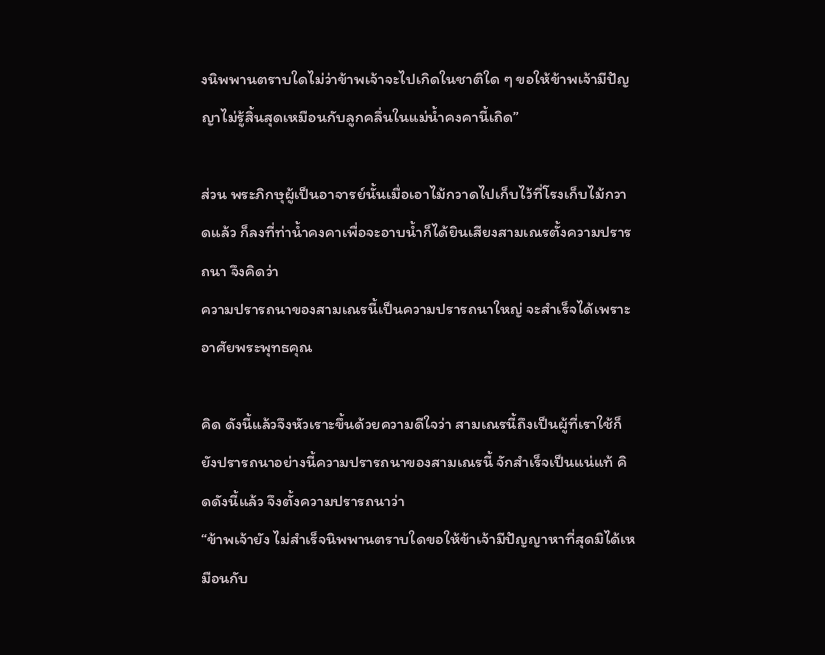งนิพพานตราบใดไม่ว่าข้าพเจ้าจะไปเกิดในชาติใด ๆ ขอให้ข้าพเจ้ามีปัญญาไม่รู้สิ้นสุดเหมือนกับลูกคลึ่นในแม่น้ำคงคานี้เถิด”

ส่วน พระภิกษุผู้เป็นอาจารย์นั้นเมื่อเอาไม้กวาดไปเก็บไว้ที่โรงเก็บไม้กวาดแล้ว ก็ลงที่ท่าน้ำคงคาเพื่อจะอาบน้ำก็ได้ยินเสียงสามเณรตั้งความปรารถนา จึงคิดว่า
ความปรารถนาของสามเณรนี้เป็นความปรารถนาใหญ่ จะสำเร็จได้เพราะอาศัยพระพุทธคุณ

คิด ดังนี้แล้วจึงหัวเราะขึ้นด้วยความดีใจว่า สามเณรนี้ถึงเป็นผู้ที่เราใช้ก็ยังปรารถนาอย่างนี้ความปรารถนาของสามเณรนี้ จักสำเร็จเป็นแน่แท้ คิดดังนี้แล้ว จึงตั้งความปรารถนาว่า
“ข้าพเจ้ายัง ไม่สำเร็จนิพพานตราบใดขอให้ข้าเจ้ามีปัญญาหาที่สุดมิได้เหมือนกับ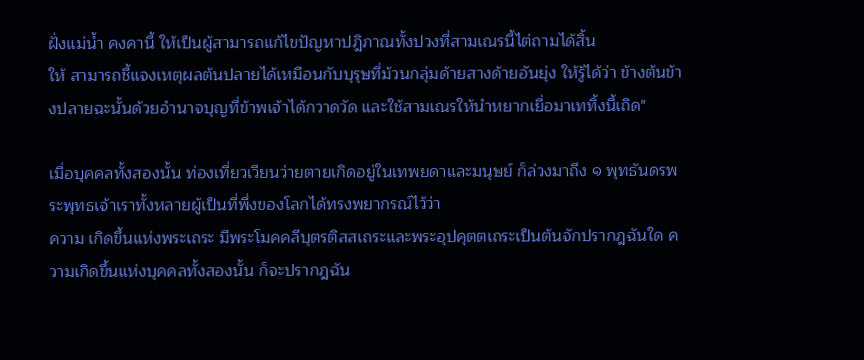ฝั่งแม่น้ำ คงคานี้ ให้เป็นผู้สามารถแก้ไขปัญหาปฎิภาณทั้งปวงที่สามเณรนี้ไต่ถามได้สิ้น
ให้ สามารถชี้แจงเหตุผลต้นปลายได้เหมือนกับบุรุษที่ม้วนกลุ่มด้ายสางด้ายอันยุ่ง ให้รู้ได้ว่า ข้างต้นข้างปลายฉะนั้นด้วยอำนาจบุญที่ข้าพเจ้าได้กวาดวัด และใช้สามเณรให้นำหยากเยื่อมาเททิ้งนี้เถิด"

เมื่อบุคคลทั้งสองนั้น ท่องเที่ยวเวียนว่ายตายเกิดอยู่ในเทพยดาและมนุษย์ ก็ล่วงมาถึง ๑ พุทธันดรพระพุทธเจ้าเราทั้งหลายผู้เป็นที่พึ่งของโลกได้ทรงพยากรณ์ไว้ว่า
ความ เกิดขึ้นแห่งพระเถระ มีพระโมคคลีบุตรติสสเถระและพระอุปคุตตเถระเป็นต้นจักปรากฎฉันใด ความเกิดขึ้นแห่งบุคคลทั้งสองนั้น ก็จะปรากฎฉัน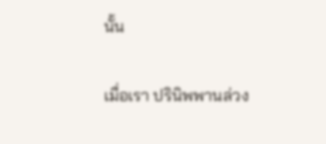นั้น

เมื่อเรา ปรินิพพานล่วง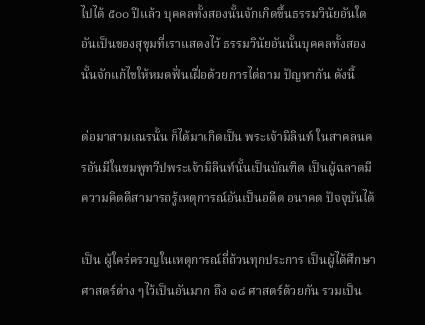ไปได้ ๕๐๐ ปีแล้ว บุคคลทั้งสองนั้นจักเกิดขึ้นธรรมวินัยอันใด อันเป็นของสุขุมที่เราแสดงไว้ ธรรมวินัยอันนั้นบุคคลทั้งสองนั้นจักแก้ไขให้หมดฟั่นเฝื่อด้วยการไต่ถาม ปัญหากัน ดังนี้

ต่อมาสามเณรนั้น ก็ได้มาเกิดเป็น พระเจ้ามิลินท์ ในสาคลนครอันมีในชมพูทวีปพระเจ้ามิลินท์นั้นเป็นบัณฑิต เป็นผู้ฉลาดมีความคิดดีสามารถรู้เหตุการณ์อันเป็นอดีต อนาคต ปัจจุบันได้

เป็น ผู้ใคร่ครวญในเหตุการณ์ถี่ถ้วนทุกประการ เป็นผู้ได้ศึกษาศาสตร์ต่าง ๆไว้เป็นอันมาก ถึง ๑๘ ศาสตร์ด้วยกัน รวมเป็น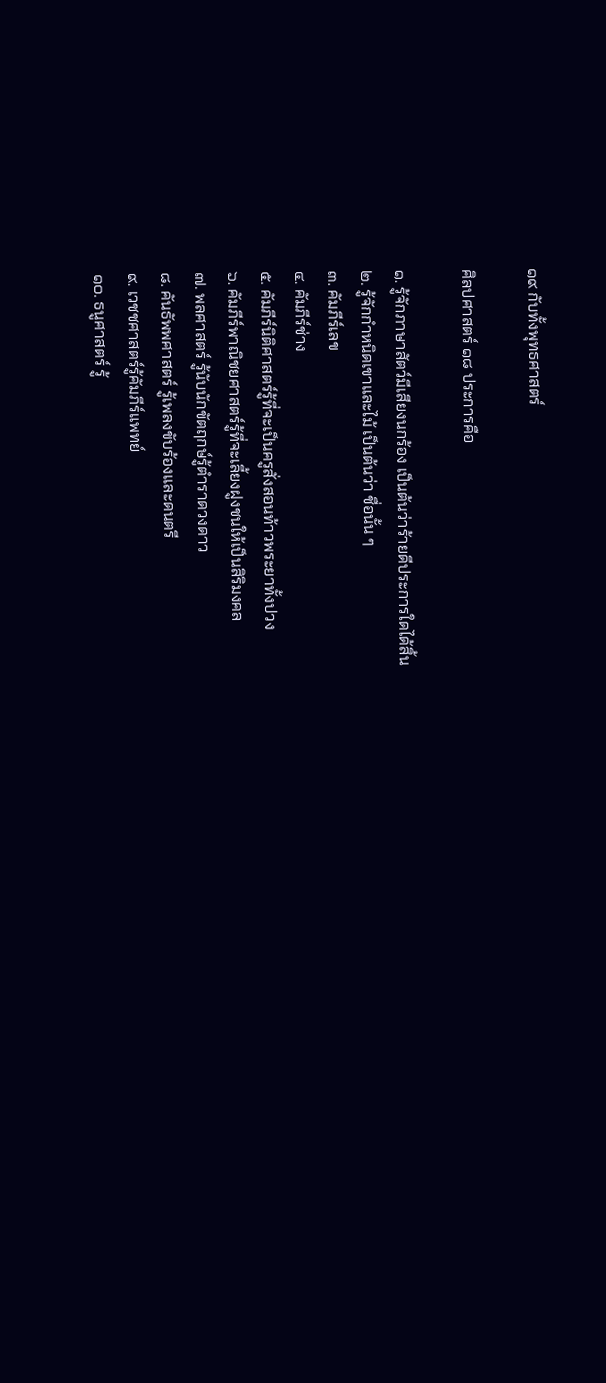๑๙ กับทั้งพุทธศาสตร์

ศิลปศาสตร์ ๑๘ ประการคือ

๑. รู้จักภาษาสัตว์มีเสียงนกร้อง เป็นต้นว่าร้ายดีประการใดได้สิ้น
๒. รู้จักกำหนิดเขาและไม้ เป็นต้นว่า ชื่อนั้น ๆ
๓. คัมภีร์เลข
๔. คัมภีร์ช่าง
๕. คัมภีร์นิติศาสตร์รู้ที่จะเป็นครูสั่งสอนท้าวพระยาทั้งปวง
๖. คัมภีร์พาณิชยศาสตร์รู้ที่จะเลี้ยงฝูงชนให้เป็นสิริมงคล
๗. พลศาสตร์ รู้นับนักขัตฤกษ์รู้ตำราดวงดาว
๘. คันธัพพศาสตร์ รู้เพลงขับร้องและดนตรี
๙. เวชชศาสตร์รู้คัมภีร์แพทย์
๑๐. ธนูศาสตร์ รู้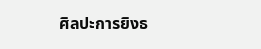ศิลปะการยิงธ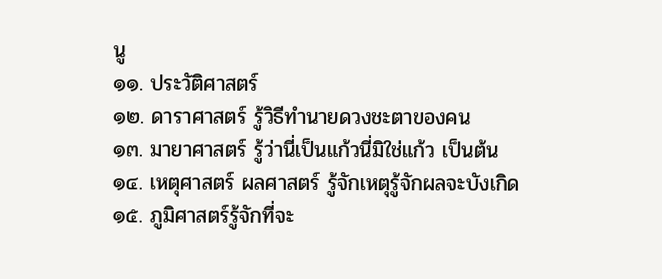นู
๑๑. ประวัติศาสตร์
๑๒. ดาราศาสตร์ รู้วิธีทำนายดวงชะตาของคน
๑๓. มายาศาสตร์ รู้ว่านี่เป็นแก้วนี่มิใช่แก้ว เป็นต้น
๑๔. เหตุศาสตร์ ผลศาสตร์ รู้จักเหตุรู้จักผลจะบังเกิด
๑๕. ภูมิศาสตร์รู้จักที่จะ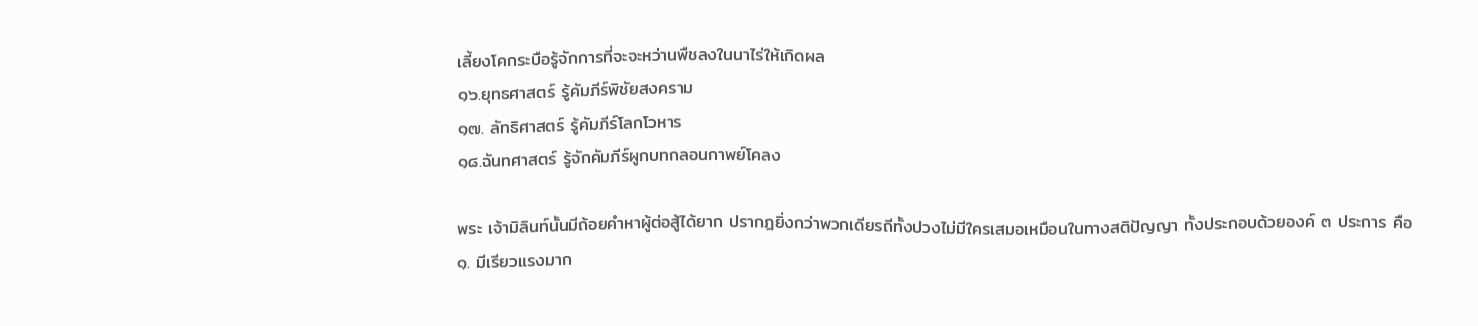เลี้ยงโคกระบือรู้จักการที่จะจะหว่านพืชลงในนาไร่ให้เกิดผล
๑๖.ยุทธศาสตร์ รู้คัมภีร์พิชัยสงคราม
๑๗. ลัทธิศาสตร์ รู้คัมภีร์โลกโวหาร
๑๘.ฉันทศาสตร์ รู้จักคัมภีร์ผูกบทกลอนกาพย์โคลง

พระ เจ้ามิลินท์นั้นมีถ้อยคำหาผู้ต่อสู้ได้ยาก ปรากฎยิ่งกว่าพวกเดียรถีทั้งปวงไม่มีใครเสมอเหมือนในทางสติปัญญา ทั้งประกอบด้วยองค์ ๓ ประการ คือ
๑. มีเรียวแรงมาก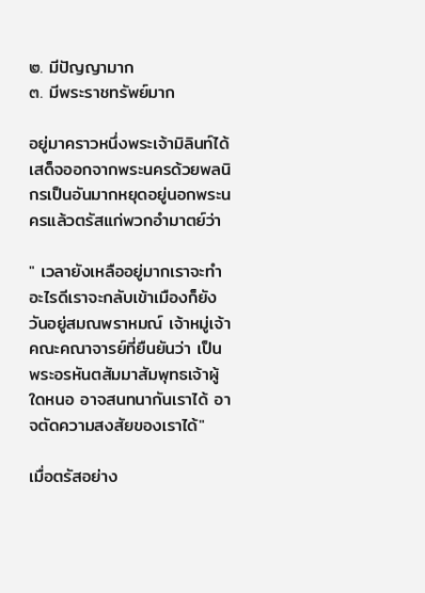๒. มีปัญญามาก
๓. มีพระราชทรัพย์มาก

อยู่มาคราวหนึ่งพระเจ้ามิลินท์ได้เสด็จออกจากพระนครด้วยพลนิกรเป็นอันมากหยุดอยู่นอกพระนครแล้วตรัสแก่พวกอำมาตย์ว่า

" เวลายังเหลืออยู่มากเราจะทำอะไรดีเราจะกลับเข้าเมืองก็ยังวันอยู่สมณพราหมณ์ เจ้าหมู่เจ้าคณะคณาจารย์ที่ยืนยันว่า เป็นพระอรหันตสัมมาสัมพุทธเจ้าผู้ใดหนอ อาจสนทนากันเราได้ อาจตัดความสงสัยของเราได้"

เมื่อตรัสอย่าง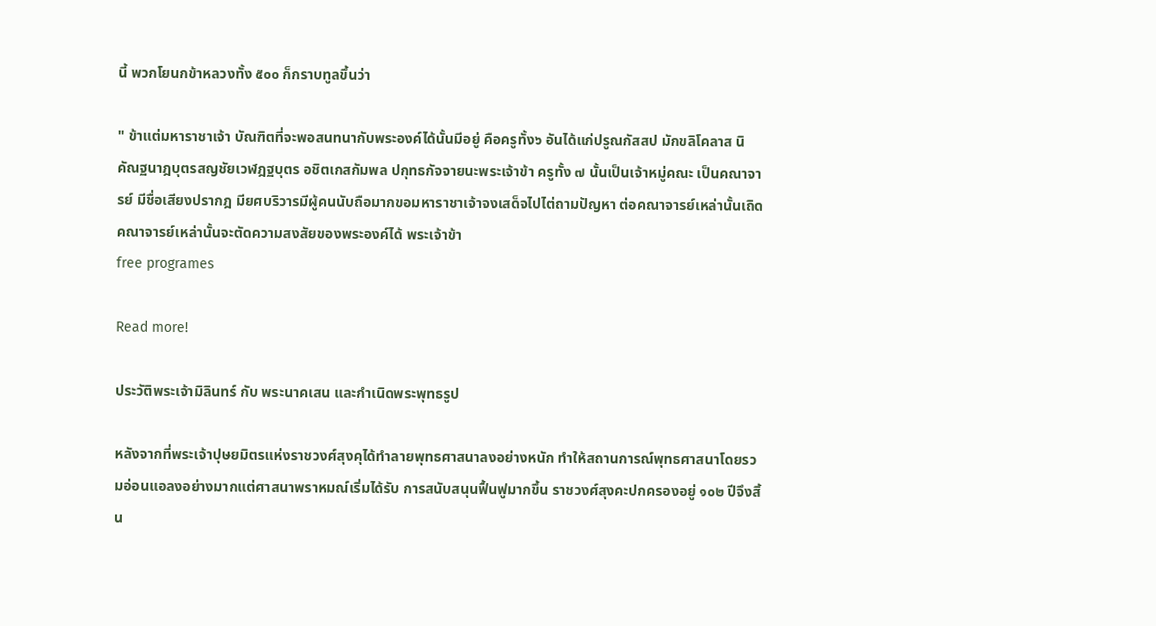นี้ พวกโยนกข้าหลวงทั้ง ๕๐๐ ก็กราบทูลขึ้นว่า

" ข้าแต่มหาราชาเจ้า บัณฑิตที่จะพอสนทนากับพระองค์ได้นั้นมีอยู่ คือครูทั้ง๖ อันได้แก่ปรูณกัสสป มักขลิโคลาส นิคัณฐนาฎบุตรสญชัยเวฬฎฐบุตร อชิตเกสกัมพล ปกุทธกัจจายนะพระเจ้าข้า ครูทั้ง ๗ นั้นเป็นเจ้าหมู่คณะ เป็นคณาจารย์ มีชื่อเสียงปรากฎ มียศบริวารมีผู้คนนับถือมากขอมหาราชาเจ้าจงเสด็จไปไต่ถามปัญหา ต่อคณาจารย์เหล่านั้นเถิดคณาจารย์เหล่านั้นจะตัดความสงสัยของพระองค์ได้ พระเจ้าข้า
free programes

Read more!

ประวัติพระเจ้ามิลินทร์ กับ พระนาคเสน และกำเนิดพระพุทธรูป

หลังจากที่พระเจ้าปุษยมิตรแห่งราชวงศ์สุงคุได้ทำลายพุทธศาสนาลงอย่างหนัก ทำให้สถานการณ์พุทธศาสนาโดยรวมอ่อนแอลงอย่างมากแต่ศาสนาพราหมณ์เริ่มได้รับ การสนับสนุนฟื้นฟูมากขึ้น ราชวงศ์สุงคะปกครองอยู่ ๑๐๒ ปีจึงสิ้น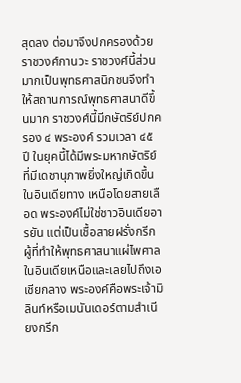สุดลง ต่อมาจึงปกครองด้วยราชวงศ์กานวะ ราชวงศ์นี้ส่วนมากเป็นพุทธศาสนิกชนจึงทำให้สถานการณ์พุทธศาสนาดีขึ้นมาก ราชวงศ์นี้มีกษัตริย์ปกครอง ๔ พระองค์ รวมเวลา ๔๕ ปี ในยุคนี้ได้มีพระมหากษัตริย์ที่มีเดชานุภาพยิ่งใหญ่เกิดขึ้นในอินเดียทาง เหนือโดยสายเลือด พระองค์ไม่ใช่ชาวอินเดียอารยัน แต่เป็นเชื้อสายฝรั่งกรีก ผู้ที่ทำให้พุทธศาสนาแผ่ไพศาลในอินเดียเหนือและเลยไปถึงเอเชียกลาง พระองค์คือพระเจ้ามิลินท์หรือเมนันเดอร์ตามสำเนียงกรีก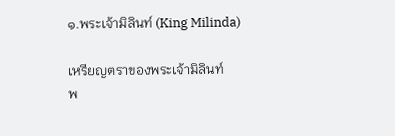๑.พระเจ้ามิลินท์ (King Milinda)

เหรียญตราของพระเจ้ามิลินท์
พ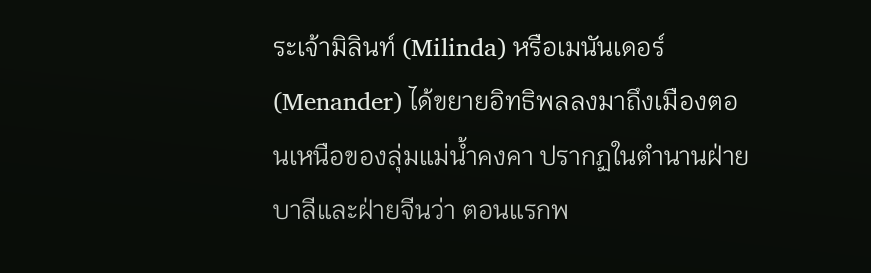ระเจ้ามิลินท์ (Milinda) หรือเมนันเดอร์ (Menander) ได้ขยายอิทธิพลลงมาถึงเมืองตอนเหนือของลุ่มแม่น้ำคงคา ปรากฏในตำนานฝ่ายบาลีและฝ่ายจีนว่า ตอนแรกพ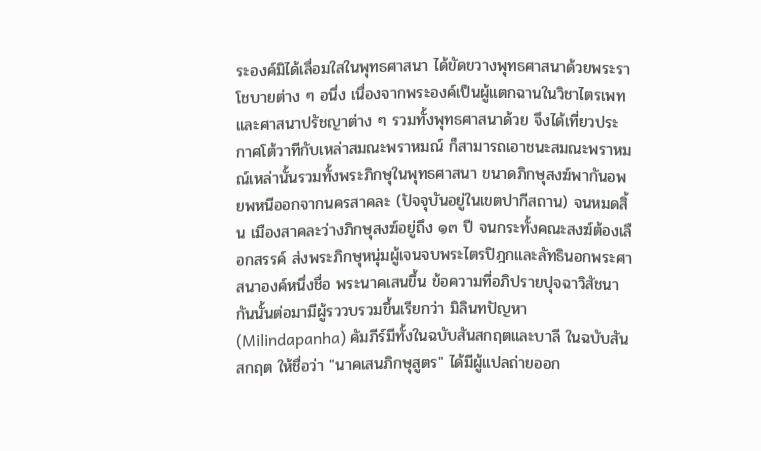ระองค์มิได้เลื่อมใสในพุทธศาสนา ได้ขัดขวางพุทธศาสนาด้วยพระราโชบายต่าง ๆ อนึ่ง เนื่องจากพระองค์เป็นผู้แตกฉานในวิชาไตรเพทและศาสนาปรัชญาต่าง ๆ รวมทั้งพุทธศาสนาด้วย จึงได้เที่ยวประกาศโต้วาทีกับเหล่าสมณะพราหมณ์ ก็สามารถเอาชนะสมณะพราหมณ์เหล่านั้นรวมทั้งพระภิกษุในพุทธศาสนา ขนาดภิกษุสงฆ์พากันอพยพหนีออกจากนครสาคละ (ปัจจุบันอยู่ในเขตปากีสถาน) จนหมดสิ้น เมืองสาคละว่างภิกษุสงฆ์อยู่ถึง ๑๓ ปี จนกระทั้งคณะสงฆ์ต้องเลือกสรรค์ ส่งพระภิกษุหนุ่มผู้เจนจบพระไตรปิฎกและลัทธินอกพระศาสนาองค์หนึ่งชื่อ พระนาคเสนขึ้น ข้อความที่อภิปรายปุจฉาวิสัชนากันนั้นต่อมามีผู้รววบรวมขึ้นเรียกว่า มิลินทปัญหา (Milindapanha) คัมภีร์มีทั้งในฉบับสันสกฤตและบาลี ในฉบับสันสกฤต ให้ชื่อว่า "นาคเสนภิกษุสูตร" ได้มีผู้แปลถ่ายออก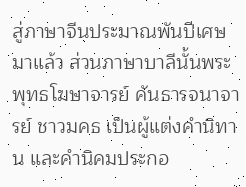สู่ภาษาจีนประมาณพันปีเศษมาแล้ว ส่วนภาษาบาลีนั้นพระพุทธโฆษาจารย์ คันธารจนาจารย์ ชาวมคธ เป็นผู้แต่งคำนิทาน และคำนิคมประกอ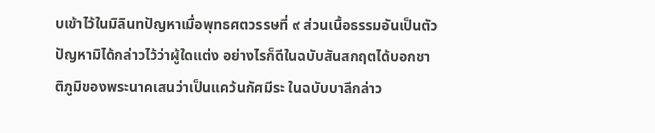บเข้าไว้ในมิลินทปัญหาเมื่อพุทธศตวรรษที่ ๙ ส่วนเนื้อธรรมอันเป็นตัวปัญหามิได้กล่าวไว้ว่าผู้ใดแต่ง อย่างไรก็ดีในฉบับสันสกฤตได้บอกชาติภูมิของพระนาคเสนว่าเป็นแคว้นกัศมีระ ในฉบับบาลีกล่าว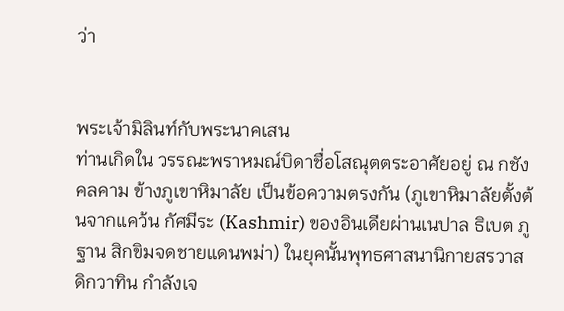ว่า


พระเจ้ามิลินท์กับพระนาคเสน
ท่านเกิดใน วรรณะพราหมณ์บิดาชื่อโสณุตตระอาศัยอยู่ ณ กชังคลคาม ข้างภูเขาหิมาลัย เป็นข้อความตรงกัน (ภูเขาหิมาลัยตั้งต้นจากแคว้น กัศมีระ (Kashmir) ของอินเดียผ่านเนปาล ธิเบต ภูฐาน สิกขิมจดชายแดนพม่า) ในยุคนั้นพุทธศาสนานิกายสรวาส ดิกวาทิน กำลังเจ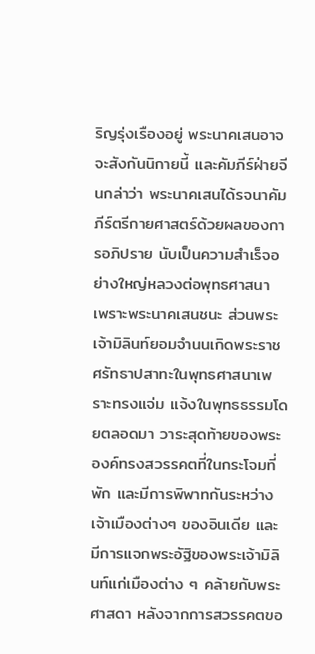ริญรุ่งเรืองอยู่ พระนาคเสนอาจจะสังกันนิกายนี้ และคัมภีร์ฝ่ายจีนกล่าว่า พระนาคเสนได้รจนาคัมภีร์ตรีกายศาสตร์ด้วยผลของการอภิปราย นับเป็นความสำเร็จอย่างใหญ่หลวงต่อพุทธศาสนา เพราะพระนาคเสนชนะ ส่วนพระเจ้ามิลินท์ยอมจำนนเกิดพระราชศรัทธาปสาทะในพุทธศาสนาเพราะทรงแจ่ม แจ้งในพุทธธรรมโดยตลอดมา วาระสุดท้ายของพระองค์ทรงสวรรคตที่ในกระโจมที่พัก และมีการพิพาทกันระหว่างเจ้าเมืองต่างๆ ของอินเดีย และมีการแจกพระอัฐิของพระเจ้ามิลินท์แก่เมืองต่าง ๆ คล้ายกับพระศาสดา หลังจากการสวรรคตขอ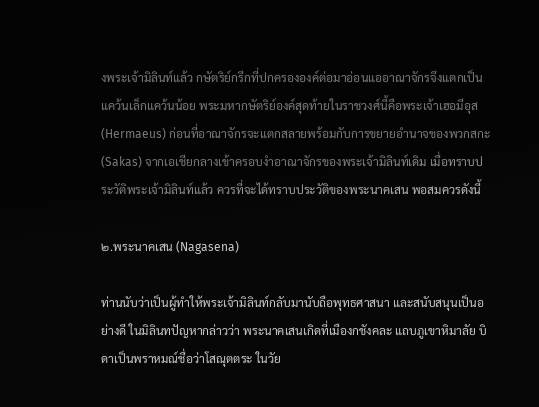งพระเจ้ามิลินท์แล้ว กษัตริย์กรีกที่ปกครององค์ต่อมาอ่อนแออาณาจักรจึงแตกเป็นแคว้นเล็กแคว้นน้อย พระมหากษัตริย์องค์สุดท้ายในราชวงศ์นี้คือพระเจ้าเฮอมีอุส (Hermaeus) ก่อนที่อาณาจักรจะแตกสลายพร้อมกับการขยายอำนาจของพวกสกะ (Sakas) จากเอเชียกลางเข้าครอบงำอาณาจักรของพระเจ้ามิลินท์เดิม เมื่อทราบประวัติพระเจ้ามิลินท์แล้ว ควรที่จะได้ทราบประวัติของพระนาคเสน พอสมควรดังนี้

๒.พระนาคเสน (Nagasena)

ท่านนับว่าเป็นผู้ทำให้พระเจ้ามิลินท์กลับมานับถือพุทธศาสนา และสนับสนุนเป็นอย่างดี ในมิลินทปัญหากล่าวว่า พระนาคเสนเกิดที่เมืองกชังคละ แถบภูเขาหิมาลัย บิดาเป็นพราหมณ์ชื่อว่าโสณุตตระ ในวัย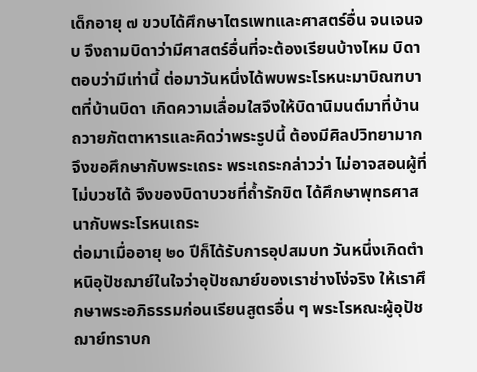เด็กอายุ ๗ ขวบได้ศึกษาไตรเพทและศาสตร์อื่น จนเจนจบ จึงถามบิดาว่ามีศาสตร์อื่นที่จะต้องเรียนบ้างไหม บิดาตอบว่ามีเท่านี้ ต่อมาวันหนึ่งได้พบพระโรหนะมาบิณฑบาตที่บ้านบิดา เกิดความเลื่อมใสจึงให้บิดานิมนต์มาที่บ้านถวายภัตตาหารและคิดว่าพระรูปนี้ ต้องมีศิลปวิทยามาก จึงขอศึกษากับพระเถระ พระเถระกล่าวว่า ไม่อาจสอนผู้ที่ไม่บวชได้ จึงของบิดาบวชที่ถ้ำรักขิต ได้ศึกษาพุทธศาสนากับพระโรหนเถระ
ต่อมาเมื่ออายุ ๒๐ ปีก็ได้รับการอุปสมบท วันหนึ่งเกิดตำหนิอุปัชฌาย์ในใจว่าอุปัชฌาย์ของเราช่างโง่จริง ให้เราศึกษาพระอภิธรรมก่อนเรียนสูตรอื่น ๆ พระโรหณะผู้อุปัชฌาย์ทราบก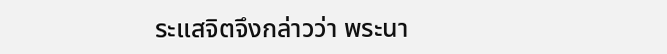ระแสจิตจึงกล่าวว่า พระนา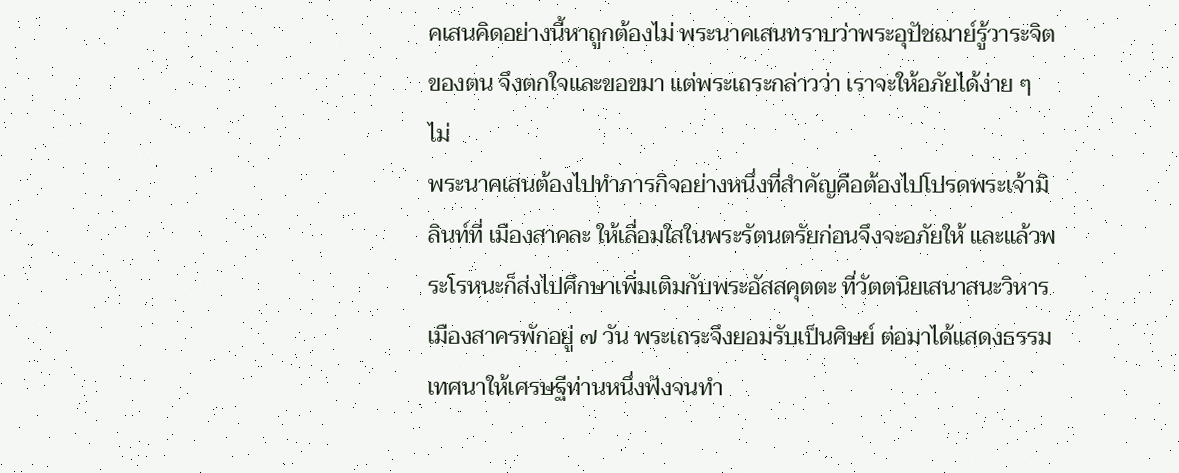คเสนคิดอย่างนี้หาถูกต้องไม่ พระนาคเสนทราบว่าพระอุปัชฌาย์รู้วาระจิตของตน จึงตกใจและขอขมา แต่พระเถระกล่าวว่า เราจะให้อภัยได้ง่าย ๆ ไม่
พระนาคเสนต้องไปทำภารกิจอย่างหนึ่งที่สำคัญคือต้องไปโปรดพระเจ้ามิลินท์ที่ เมืองสาคละ ให้เลื่อมใสในพระรัตนตรัยก่อนจึงจะอภัยให้ และแล้วพระโรหนะก็ส่งไปศึกษาเพิ่มเติมกับพระอัสสคุตตะ ที่วัตตนิยเสนาสนะวิหารเมืองสาครพักอยู่ ๗ วัน พระเถระจึงยอมรับเป็นศิษย์ ต่อมาได้แสดงธรรมเทศนาให้เศรษฐีท่านหนึ่งฟังจนทำ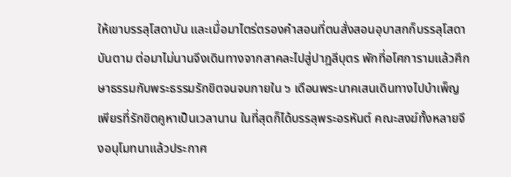ให้เขาบรรลุโสดาบัน และเมื่อมาไตร่ตรองคำสอนที่ตนสั่งสอนอุบาสกก็บรรลุโสดาบันตาม ต่อมาไม่นานจึงเดินทางจากสาคละไปสู่ปาฎลีบุตร พักที่อโศการามแล้วศึกษาธรรมกับพระธรรมรักขิตจนจบภายใน ๖ เดือนพระนาคเสนเดินทางไปบำเพ็ญเพียรที่รักขิตคูหาเป็นเวลานาน ในที่สุดก็ได้บรรลุพระอรหันต์ คณะสงฆ์ทั้งหลายจึงอนุโมทนาแล้วประกาศ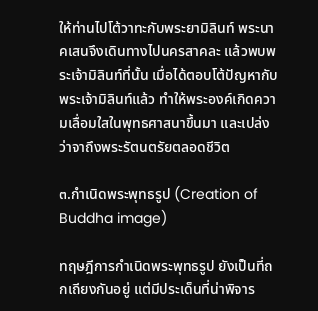ให้ท่านไปโต้วาทะกับพระยามิลินท์ พระนาคเสนจึงเดินทางไปนครสาคละ แล้วพบพระเจ้ามิลินท์ที่นั้น เมื่อได้ตอบโต้ปัญหากับพระเจ้ามิลินท์แล้ว ทำให้พระองค์เกิดความเลื่อมใสในพุทธศาสนาขึ้นมา และเปล่งว่าจาถึงพระรัตนตรัยตลอดชีวิต

๓.กำเนิดพระพุทธรูป (Creation of Buddha image)

ทฤษฎีการกำเนิดพระพุทธรูป ยังเป็นที่ถกเถียงกันอยู่ แต่มีประเด็นที่น่าพิจาร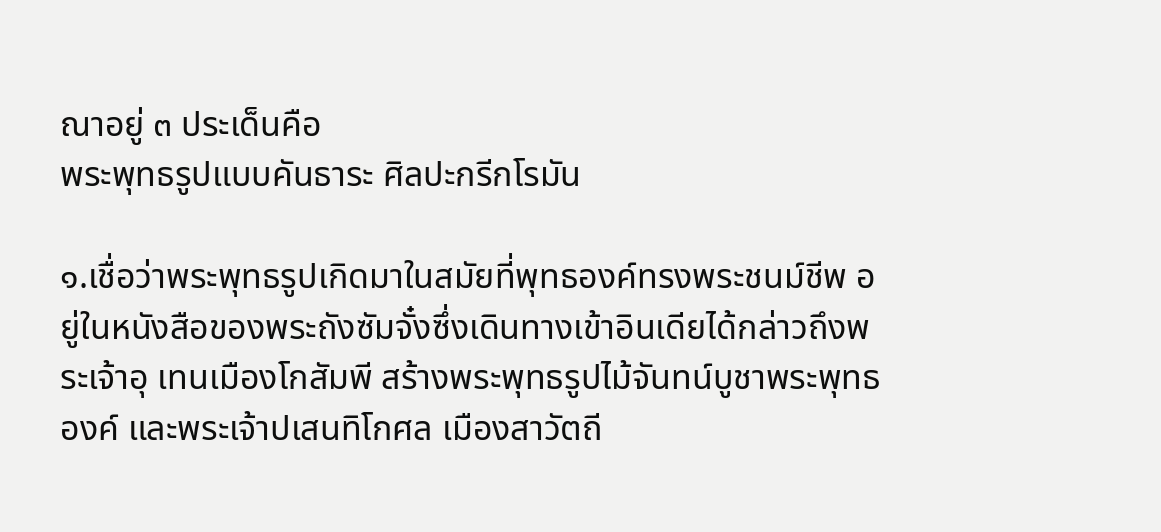ณาอยู่ ๓ ประเด็นคือ
พระพุทธรูปแบบคันธาระ ศิลปะกรีกโรมัน

๑.เชื่อว่าพระพุทธรูปเกิดมาในสมัยที่พุทธองค์ทรงพระชนม์ชีพ อยู่ในหนังสือของพระถังซัมจั๋งซึ่งเดินทางเข้าอินเดียได้กล่าวถึงพระเจ้าอุ เทนเมืองโกสัมพี สร้างพระพุทธรูปไม้จันทน์บูชาพระพุทธองค์ และพระเจ้าปเสนทิโกศล เมืองสาวัตถี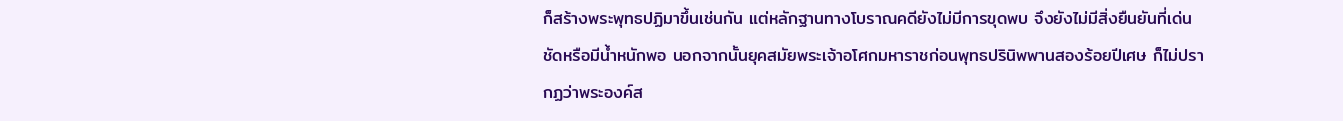ก็สร้างพระพุทธปฏิมาขึ้นเช่นกัน แต่หลักฐานทางโบราณคดียังไม่มีการขุดพบ จึงยังไม่มีสิ่งยืนยันที่เด่นชัดหรือมีน้ำหนักพอ นอกจากนั้นยุคสมัยพระเจ้าอโศกมหาราชก่อนพุทธปรินิพพานสองร้อยปีเศษ ก็ไม่ปรากฏว่าพระองค์ส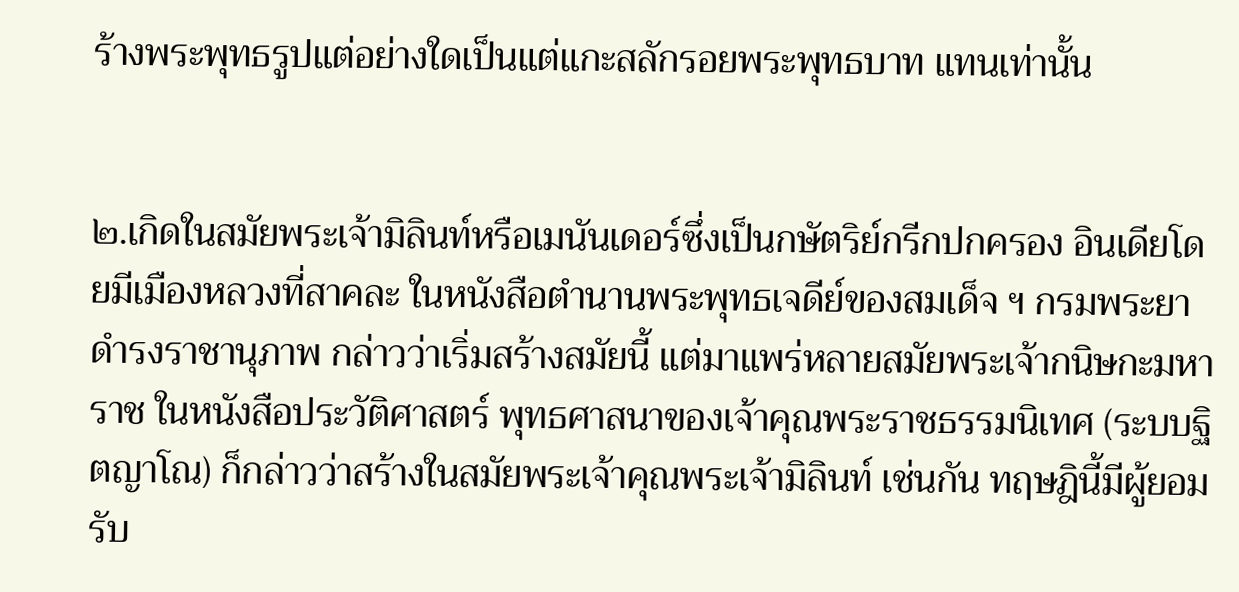ร้างพระพุทธรูปแต่อย่างใดเป็นแต่แกะสลักรอยพระพุทธบาท แทนเท่านั้น


๒.เกิดในสมัยพระเจ้ามิลินท์หรือเมนันเดอร์ซึ่งเป็นกษัตริย์กรีกปกครอง อินเดียโดยมีเมืองหลวงที่สาคละ ในหนังสือตำนานพระพุทธเจดีย์ของสมเด็จ ฯ กรมพระยาดำรงราชานุภาพ กล่าวว่าเริ่มสร้างสมัยนี้ แต่มาแพร่หลายสมัยพระเจ้ากนิษกะมหาราช ในหนังสือประวัติศาสตร์ พุทธศาสนาของเจ้าคุณพระราชธรรมนิเทศ (ระบบฐิตญาโณ) ก็กล่าวว่าสร้างในสมัยพระเจ้าคุณพระเจ้ามิลินท์ เช่นกัน ทฤษฎินี้มีผู้ยอมรับ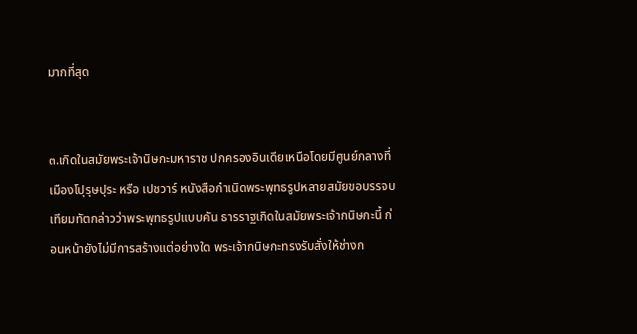มากที่สุด


๓.เกิดในสมัยพระเจ้านิษกะมหาราช ปกครองอินเดียเหนือโดยมีศูนย์กลางที่เมืองโปุรุษปุระ หรือ เปชวาร์ หนังสือกำเนิดพระพุทธรูปหลายสมัยขอบรรจบเทียมทัตกล่าวว่าพระพุทธรูปแบบคัน ธารราฐเกิดในสมัยพระเจ้ากนิษกะนี้ ก่อนหน้ายังไม่มีการสร้างแต่อย่างใด พระเจ้ากนิษกะทรงรับสั่งให้ช่างก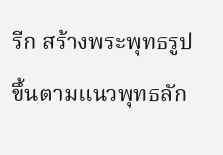รีก สร้างพระพุทธรูปขึ้นตามแนวพุทธลัก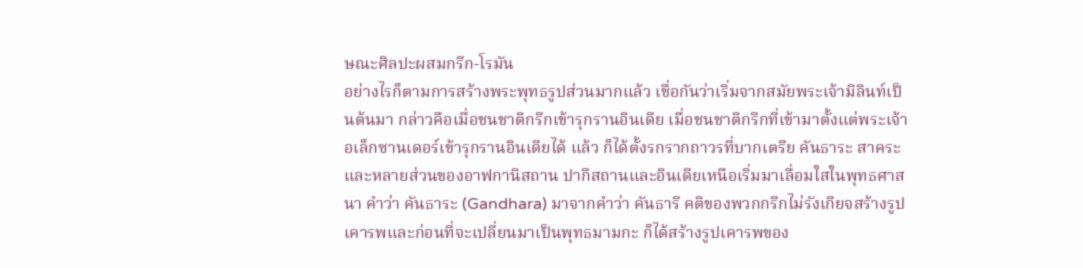ษณะศิลปะผสมกรีก-โรมัน
อย่างไรก็ตามการสร้างพระพุทธรูปส่วนมากแล้ว เชื่อกันว่าเริ่มจากสมัยพระเจ้ามิลินท์เป็นต้นมา กล่าวคือเมื่อชนชาติกรีกเข้ารุกรานอินเดีย เมื่อชนชาติกรีกที่เข้ามาตั้งแต่พระเจ้าอเล็กซานเดอร์เข้ารุกรานอินเดียได้ แล้ว ก็ได้ตั้งรกรากถาวรที่บากเตรีย คันธาระ สาคระและหลายส่วนของอาฟกานิสถาน ปากีสถานและอินเดียเหนือเริ่มมาเลื่อมใสในพุทธศาสนา คำว่า คันธาระ (Gandhara) มาจากคำว่า คันธารี คติของพวกกรีกไม่รังเกียจสร้างรูปเคารพและก่อนที่จะเปลี่ยนมาเป็นพุทธมามกะ ก็ได้สร้างรูปเคารพของ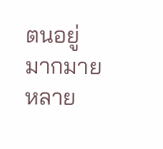ตนอยู่มากมายหลาย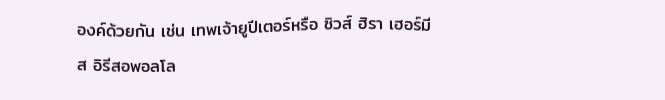องค์ด้วยกัน เช่น เทพเจ้ายูปีเตอร์หรือ ซิวส์ ฮิรา เฮอร์มีส อิรีสอพอลโล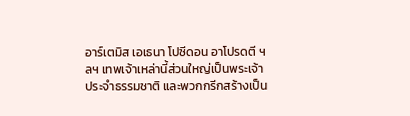อาร์เตมิส เอเธนา โปซีดอน อาโปรดตี ฯลฯ เทพเจ้าเหล่านี้ส่วนใหญ่เป็นพระเจ้าประจำธรรมชาติ และพวกกรีกสร้างเป็น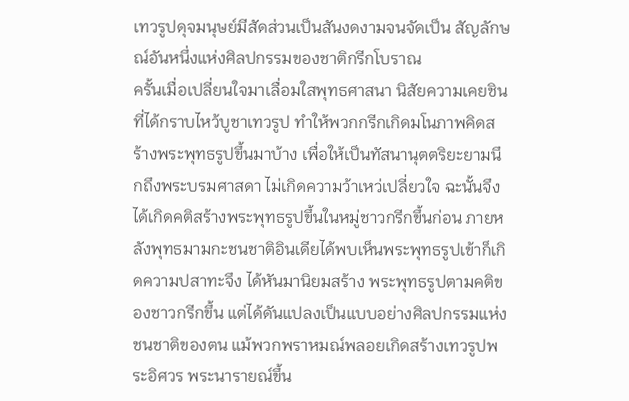เทวรูปดุจมนุษย์มีสัดส่วนเป็นสันงดงามจนจัดเป็น สัญลักษณ์อันหนึ่งแห่งศิลปกรรมของชาติกรีกโบราณ
ครั้นเมื่อเปลี่ยนใจมาเลื่อมใสพุทธศาสนา นิสัยความเคยชินที่ได้กราบไหว้บูชาเทวรูป ทำให้พวกกรีกเกิดมโนภาพคิดสร้างพระพุทธรูปขึ้นมาบ้าง เพื่อให้เป็นทัสนานุตตริยะยามนึกถึงพระบรมศาสดา ไม่เกิดความว้าเหว่เปลี่ยวใจ ฉะนั้นจึงได้เกิดคติสร้างพระพุทธรูปขึ้นในหมู่ชาวกรีกขึ้นก่อน ภายหลังพุทธมามกะชนชาติอินเดียได้พบเห็นพระพุทธรูปเข้าก็เกิดความปสาทะจึง ได้หันมานิยมสร้าง พระพุทธรูปตามคติของชาวกรีกขึ้น แต่ได้ดันแปลงเป็นแบบอย่างศิลปกรรมแห่งชนชาติของตน แม้พวกพราหมณ์พลอยเกิดสร้างเทวรูปพระอิศวร พระนารายณ์ขึ้น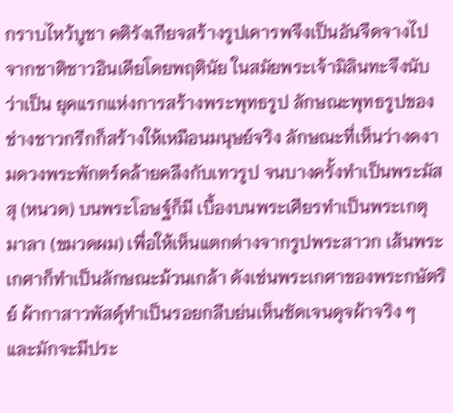กราบไหว้บูชา คติรังเกียจสร้างรูปเคารพจึงเป็นอันจืดจางไปจากชาติชาวอินเดียโดยพฤตินัย ในสมัยพระเจ้ามิลินทะจึงนับว่าเป็น ยุคแรกแห่งการสร้างพระพุทธรูป ลักษณะพุทธรูปของช่างชาวกรีกก็สร้างให้เหมือนมนุษย์จริง ลักษณะที่เห็นว่างดงามดวงพระพักตร์คล้ายคลึงกับเทวรูป จนบางครั้งทำเป็นพระมัสสุ (หนวด) บนพระโอษฐ์ก็มี เบื้องบนพระเศียรทำเป็นพระเกตุมาลา (ขมวดผม) เพื่อให้เห็นแตกต่างจากรูปพระสาวก เส้นพระเกศาก็ทำเป็นลักษณะม้วนเกล้า ดังเช่นพระเกศาของพระกษัตริย์ ผ้ากาสาวพัสดุ์ทำเป็นรอยกลีบย่นเห็นชัดเจนดุจผ้าจริง ๆ และมักจะมีประ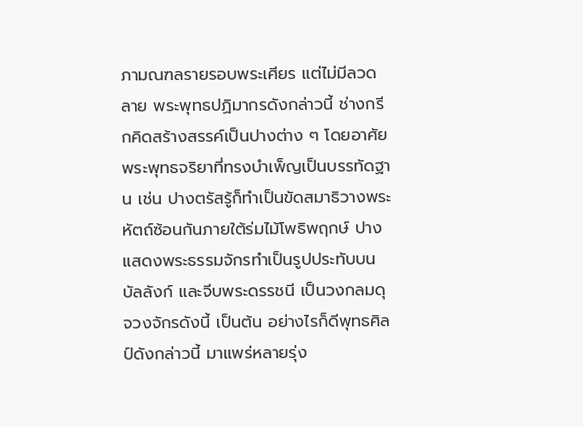ภามณฑลรายรอบพระเศียร แต่ไม่มีลวดลาย พระพุทธปฏิมากรดังกล่าวนี้ ช่างกรีกคิดสร้างสรรค์เป็นปางต่าง ๆ โดยอาศัยพระพุทธจริยาที่ทรงบำเพ็ญเป็นบรรทัดฐาน เช่น ปางตรัสรู้ก็ทำเป็นขัดสมาธิวางพระหัตถ์ซ้อนกันภายใต้ร่มไม้โพธิพฤกษ์ ปางแสดงพระธรรมจักรทำเป็นรูปประทับบนบัลลังก์ และจีบพระดรรชนี เป็นวงกลมดุจวงจักรดังนี้ เป็นต้น อย่างไรก็ดีพุทธศิลป์ดังกล่าวนี้ มาแพร่หลายรุ่ง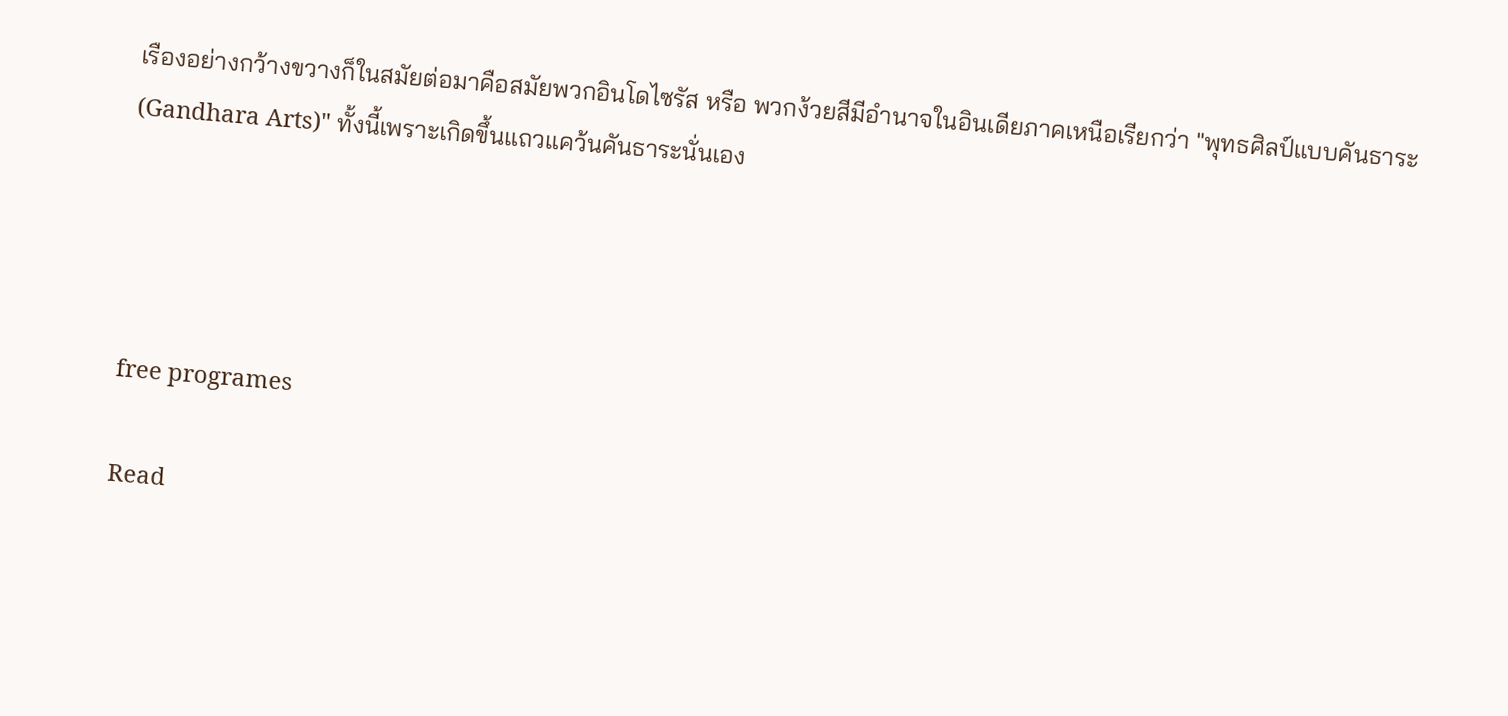เรืองอย่างกว้างขวางก็ในสมัยต่อมาคือสมัยพวกอินโดไซรัส หรือ พวกง้วยสีมีอำนาจในอินเดียภาคเหนือเรียกว่า "พุทธศิลป์แบบคันธาระ (Gandhara Arts)" ทั้งนี้เพราะเกิดขึ้นแถวแคว้นคันธาระนั่นเอง




free programes

Read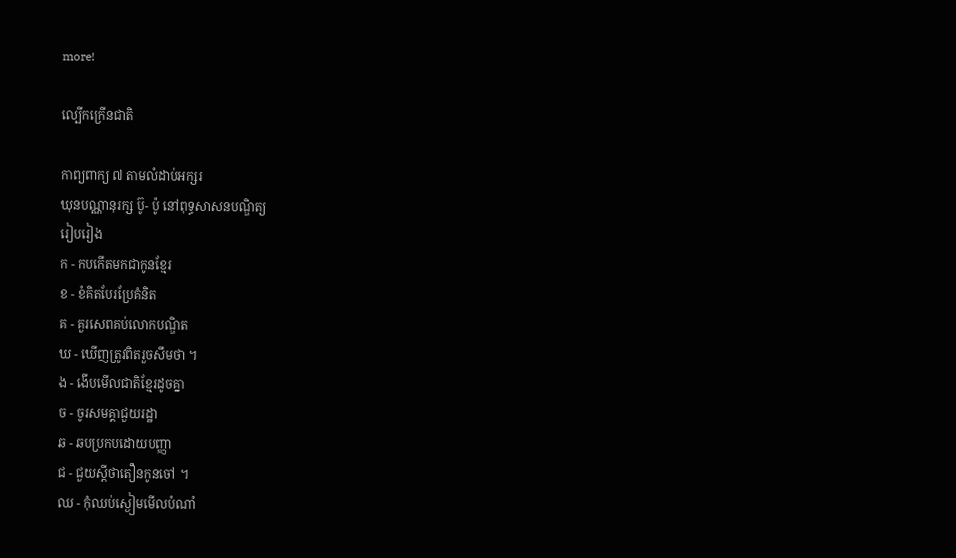more!

ល្បើកក្រើនជាតិ

កាព្យពាក្យ ៧ តាមលំដាប់អក្សរ
ឃុនបណ្ណានុរក្ស ប៊ូ- ប៉ូ នៅពុទ្ធសាសនបណ្ឌិត្យ
រៀបរៀង
ក - កបកើតមកជាកូនខ្មែរ
ខ - ខំគិតបែរប្រែគំនិត
គ - គួរសេពគប់លោកបណ្ឌិត
ឃ - ឃើញត្រូវពិតរួចសឹមថា ។
ង - ងើបមើលជាតិខ្មែរដូចគ្នា
ច - ចូរសមគ្គាជួយរដ្ឋា
ឆ - ឆបប្រកបដោយបញ្ញា
ជ - ជួយស្តីថាតឿនកូនចៅ ។
ឈ - កុំឈប់ស្ងៀមមើលបំណាំ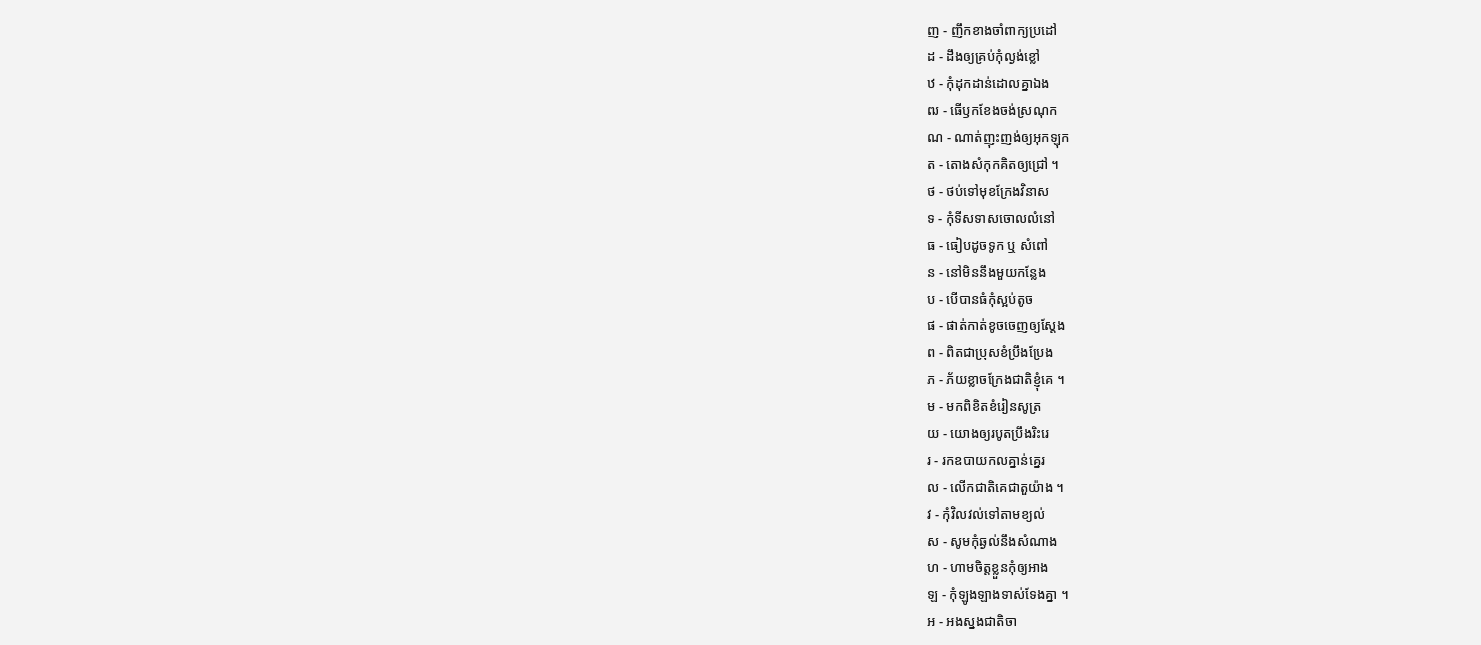ញ - ញឹកខាងចាំពាក្យប្រដៅ
ដ - ដឹងឲ្យគ្រប់កុំល្ងង់ខ្លៅ
ឋ - កុំដុកដាន់ដោលគ្នាឯង
ឍ - ធើឫកខែងចង់ស្រណុក
ណ - ណាត់ញុះញង់ឲ្យអុកឡុក
ត - តោងសំកុកគិតឲ្យជ្រៅ ។
ថ - ថប់ទៅមុខក្រែងវិនាស
ទ - កុំទីសទាសចោលលំនៅ
ធ - ធៀបដូចទូក ឬ សំពៅ
ន - នៅមិននឹងមួយកន្លែង
ប - បើបានធំកុំស្អប់តូច
ផ - ផាត់កាត់ខូចចេញឲ្យស្ដែង
ព - ពិតជាប្រុសខំប្រឹងប្រែង
ភ - ភ័យខ្លាចក្រែងជាតិខ្ញុំគេ ។
ម - មកពិខិតខំរៀនសូត្រ
យ - យោងឲ្យរបូតប្រឹងរិះរេ
រ - រកឧបាយកលគ្នាន់គ្នេរ
ល - លើកជាតិគេជាតួយ៉ាង ។
វ - កុំវិលវល់ទៅតាមខ្យល់
ស - សូមកុំឆ្ងល់នឹងសំណាង
ហ - ហាមចិត្តខ្លួនកុំឲ្យអាង
ឡ - កុំឡូងឡាងទាស់ទែងគ្នា ។
អ - អងស្នងជាតិចា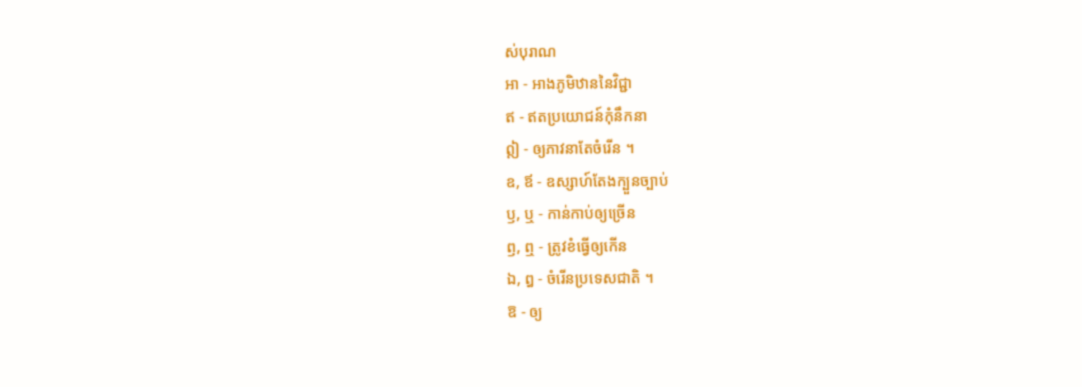ស់បុរាណ
អា - អាងភូមិឋាននៃវិជ្ជា
ឥ - ឥតប្រយោជន៍កុំនឹកនា
ឦ - ឲ្យភាវនាតែចំរើន ។
ឧ, ឪ - ឧស្សាហ៍តែងក្បួនច្បាប់
ឫ, ឬ - កាន់កាប់ឲ្យច្រើន
ឭ, ឮ - ត្រូវខំធ្វើឲ្យកើន
ឯ, ឰ - ចំរើនប្រទេសជាតិ ។
ឱ - ឲ្យ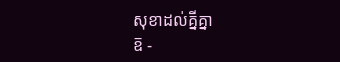សុខាដល់គ្នីគ្នា
ឨ -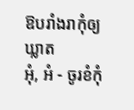ឱបរាំងរាកុំឲ្យឃ្លាត
អុំ, អំ - ចូរខំកុំ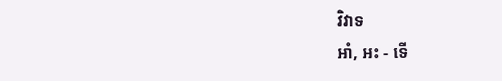វិវាទ
អាំ, អះ - ទើ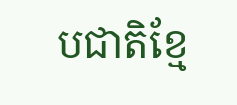បជាតិខ្មែ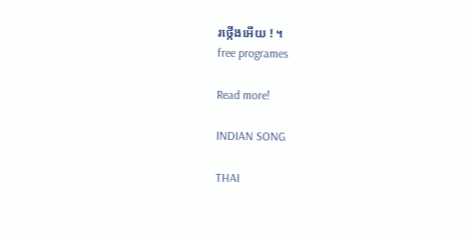រថ្កើងអើយ ! ។
free programes

Read more!

INDIAN SONG

THAI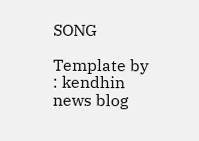SONG

Template by : kendhin news blog